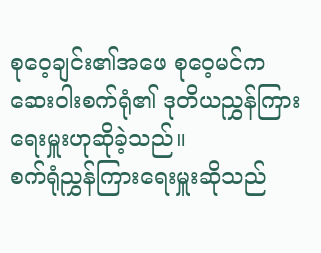စုဝေ့ချင်း၏အဖေ စုဝေ့မင်က ဆေးဝါးစက်ရုံ၏ ဒုတိယညွှန်ကြားရေးမှူးဟုဆိုခဲ့သည်။
စက်ရုံညွှန်ကြားရေးမှူးဆိုသည်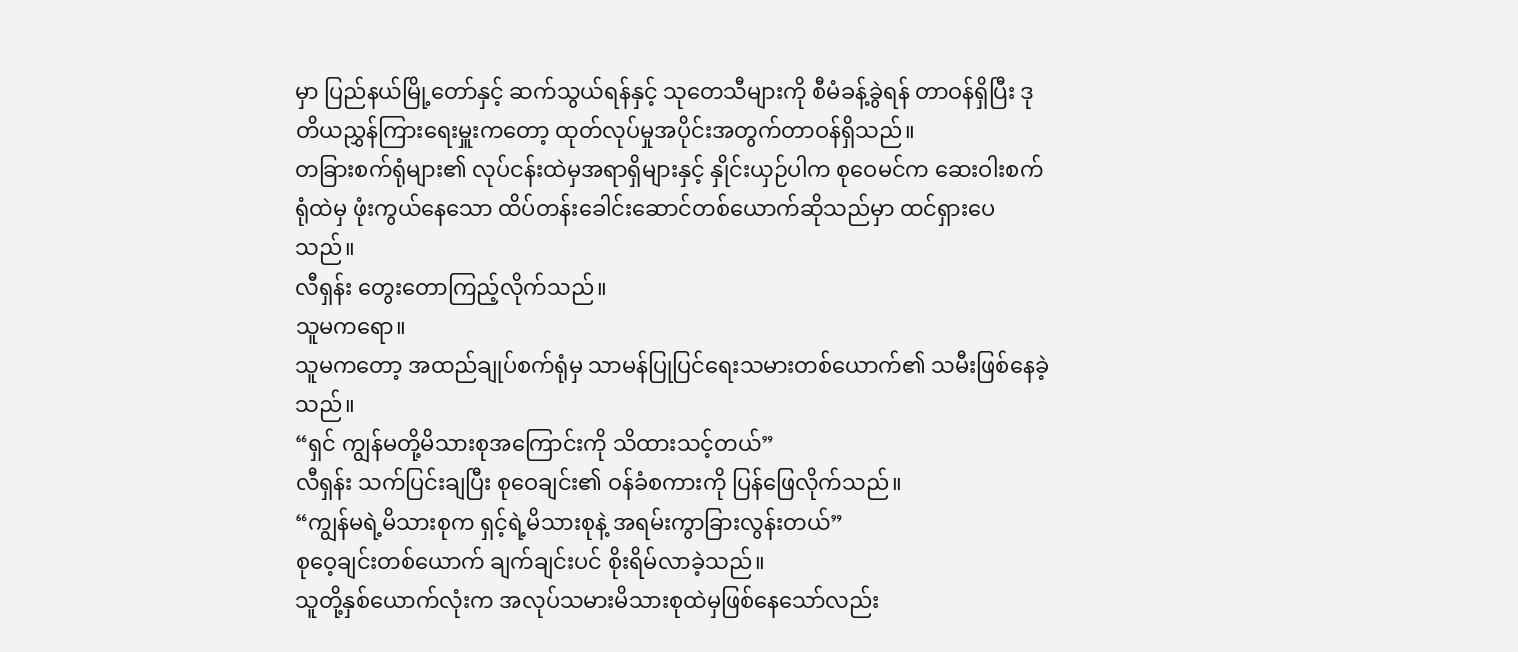မှာ ပြည်နယ်မြို့တော်နှင့် ဆက်သွယ်ရန်နှင့် သုတေသီများကို စီမံခန့်ခွဲရန် တာဝန်ရှိပြီး ဒုတိယညွှန်ကြားရေးမှူးကတော့ ထုတ်လုပ်မှုအပိုင်းအတွက်တာဝန်ရှိသည်။
တခြားစက်ရုံများ၏ လုပ်ငန်းထဲမှအရာရှိများနှင့် နှိုင်းယှဉ်ပါက စုဝေမင်က ဆေးဝါးစက်ရုံထဲမှ ဖုံးကွယ်နေသော ထိပ်တန်းခေါင်းဆောင်တစ်ယောက်ဆိုသည်မှာ ထင်ရှားပေသည်။
လီရှန်း တွေးတောကြည့်လိုက်သည်။
သူမကရော။
သူမကတော့ အထည်ချုပ်စက်ရုံမှ သာမန်ပြုပြင်ရေးသမားတစ်ယောက်၏ သမီးဖြစ်နေခဲ့သည်။
“ရှင် ကျွန်မတို့မိသားစုအကြောင်းကို သိထားသင့်တယ်”
လီရှန်း သက်ပြင်းချပြီး စုဝေချင်း၏ ဝန်ခံစကားကို ပြန်ဖြေလိုက်သည်။
“ကျွန်မရဲ့မိသားစုက ရှင့်ရဲ့မိသားစုနဲ့ အရမ်းကွာခြားလွန်းတယ်”
စုဝေ့ချင်းတစ်ယောက် ချက်ချင်းပင် စိုးရိမ်လာခဲ့သည်။
သူတို့နှစ်ယောက်လုံးက အလုပ်သမားမိသားစုထဲမှဖြစ်နေသော်လည်း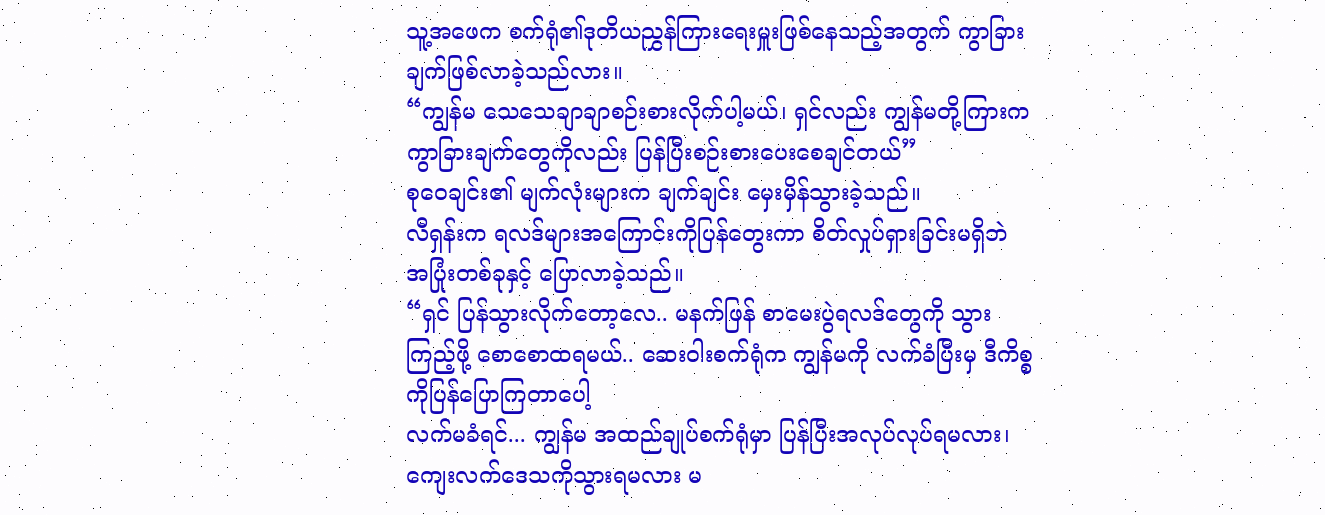သူ့အဖေက စက်ရုံ၏ဒုတိယညွှန်ကြားရေးမှူးဖြစ်နေသည့်အတွက် ကွာခြားချက်ဖြစ်လာခဲ့သည်လား။
“ကျွန်မ သေသေချာချာစဉ်းစားလိုက်ပါ့မယ်၊ ရှင်လည်း ကျွန်မတို့ကြားက ကွာခြားချက်တွေကိုလည်း ပြန်ပြီးစဉ်းစားပေးစေချင်တယ်”
စုဝေချင်း၏ မျက်လုံးများက ချက်ချင်း မှေးမှိန်သွားခဲ့သည်။
လီရှန်းက ရလဒ်များအကြောင်းကိုပြန်တွေးကာ စိတ်လှုပ်ရှားခြင်းမရှိဘဲ အပြုံးတစ်ခုနှင့် ပြောလာခဲ့သည်။
“ရှင် ပြန်သွားလိုက်တော့လေ.. မနက်ဖြန် စာမေးပွဲရလဒ်တွေကို သွားကြည့်ဖို့ စောစောထရမယ်.. ဆေးဝါးစက်ရုံက ကျွန်မကို လက်ခံပြီးမှ ဒီကိစ္စကိုပြန်ပြောကြတာပေါ့
လက်မခံရင်... ကျွန်မ အထည်ချုပ်စက်ရုံမှာ ပြန်ပြီးအလုပ်လုပ်ရမလား၊ ကျေးလက်ဒေသကိုသွားရမလား မ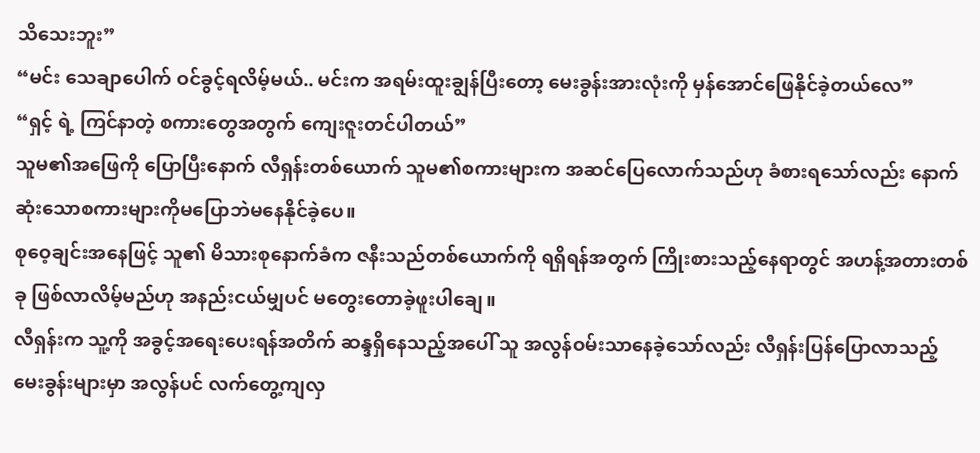သိသေးဘူး”
“မင်း သေချာပေါက် ဝင်ခွင့်ရလိမ့်မယ်.. မင်းက အရမ်းထူးချွန်ပြီးတော့ မေးခွန်းအားလုံးကို မှန်အောင်ဖြေနိုင်ခဲ့တယ်လေ”
“ရှင့် ရဲ့ ကြင်နာတဲ့ စကားတွေအတွက် ကျေးဇူးတင်ပါတယ်”
သူမ၏အဖြေကို ပြောပြီးနောက် လီရှန်းတစ်ယောက် သူမ၏စကားများက အဆင်ပြေလောက်သည်ဟု ခံစားရသော်လည်း နောက်ဆုံးသောစကားများကိုမပြောဘဲမနေနိုင်ခဲ့ပေ။
စုဝေ့ချင်းအနေဖြင့် သူ၏ မိသားစုနောက်ခံက ဇနီးသည်တစ်ယောက်ကို ရရှိရန်အတွက် ကြိုးစားသည့်နေရာတွင် အဟန့်အတားတစ်ခု ဖြစ်လာလိမ့်မည်ဟု အနည်းငယ်မျှပင် မတွေးတောခဲ့ဖူးပါချေ။
လီရှန်းက သူ့ကို အခွင့်အရေးပေးရန်အတိက် ဆန္ဒရှိနေသည့်အပေါ် သူ အလွန်ဝမ်းသာနေခဲ့သော်လည်း လီရှန်းပြန်ပြောလာသည့် မေးခွန်းများမှာ အလွန်ပင် လက်တွေ့ကျလှ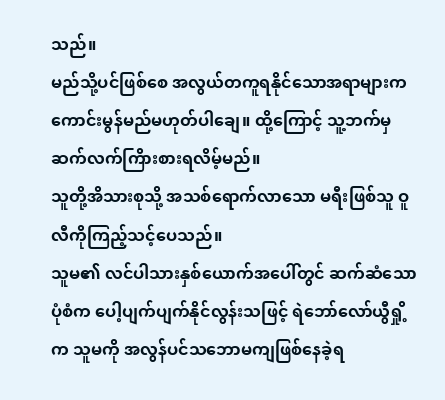သည်။
မည်သို့ပင်ဖြစ်စေ အလွယ်တကူရနိုင်သောအရာများက ကောင်းမွန်မည်မဟုတ်ပါချေ။ ထို့ကြောင့် သူ့ဘက်မှ ဆက်လက်ကြိားစားရလိမ့်မည်။
သူတို့အိသားစုသို့ အသစ်ရောက်လာသော မရီးဖြစ်သူ ဝူလီကိုကြည့်သင့်ပေသည်။
သူမ၏ လင်ပါသားနှစ်ယောက်အပေါ်တွင် ဆက်ဆံသောပုံစံက ပေါ့ပျက်ပျက်နိုင်လွန်းသဖြင့် ရဲဘော်လော်ယွီရှို့က သူမကို အလွန်ပင်သဘောမကျဖြစ်နေခဲ့ရ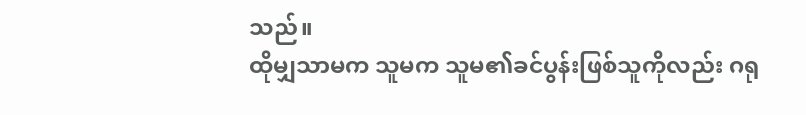သည်။
ထိုမျှသာမက သူမက သူမ၏ခင်ပွန်းဖြစ်သူကိုလည်း ဂရု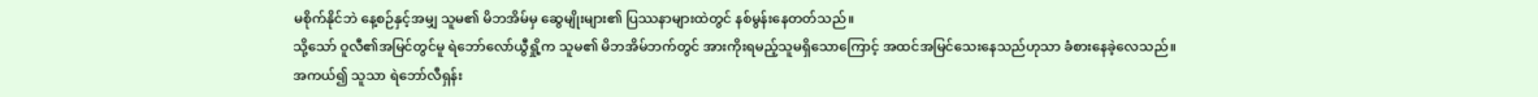မစိုက်နိုင်ဘဲ နေ့စဉ်နှင့်အမျှ သူမ၏ မိဘအိမ်မှ ဆွေမျိုးများ၏ ပြဿနာများထဲတွင် နစ်မွန်းနေတတ်သည်။
သို့သော် ဝူလီ၏အမြင်တွင်မူ ရဲဘော်လော်ယွီရှို့က သူမ၏ မိဘအိမ်ဘက်တွင် အားကိုးရမည့်သူမရှိသောကြောင့် အထင်အမြင်သေးနေသည်ဟုသာ ခံစားနေခဲ့လေသည်။
အကယ်၍ သူသာ ရဲဘော်လီရှန်း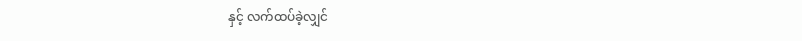နှင့် လက်ထပ်ခဲ့လျှင်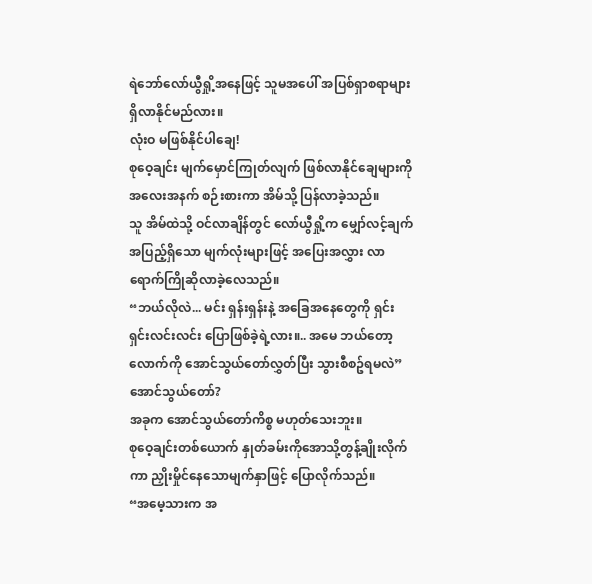ရဲဘော်လော်ယွီရှို့အနေဖြင့် သူမအပေါ် အပြစ်ရှာစရာများ ရှိလာနိုင်မည်လား။
လုံးဝ မဖြစ်နိုင်ပါချေ!
စုဝေ့ချင်း မျက်မှောင်ကြုတ်လျက် ဖြစ်လာနိုင်ချေများကို အလေးအနက် စဉ်းစားကာ အိမ်သို့ ပြန်လာခဲ့သည်။
သူ အိမ်ထဲသို့ ဝင်လာချိန်တွင် လော်ယွီရှို့က မျှော်လင့်ချက်အပြည့်ရှိသော မျက်လုံးများဖြင့် အပြေးအလွှား လာရောက်ကြိုဆိုလာခဲ့လေသည်။
“ဘယ်လိုလဲ... မင်း ရှန်းရှန်းနဲ့ အခြေအနေတွေကို ရှင်းရှင်းလင်းလင်း ပြောဖြစ်ခဲ့ရဲ့လား။.. အမေ ဘယ်တော့လောက်ကို အောင်သွယ်တော်လွှတ်ပြီး သွားစီစဥ်ရမလဲ”
အောင်သွယ်တော်?
အခုက အောင်သွယ်တော်ကိစ္စ မဟုတ်သေးဘူး။
စုဝေ့ချင်းတစ်ယောက် နှုတ်ခမ်းကိုအောသို့တွန့်ချိုးလိုက်ကာ ညှိုးမှိုင်နေသောမျက်နှာဖြင့် ပြောလိုက်သည်။
“အမေ့သားက အ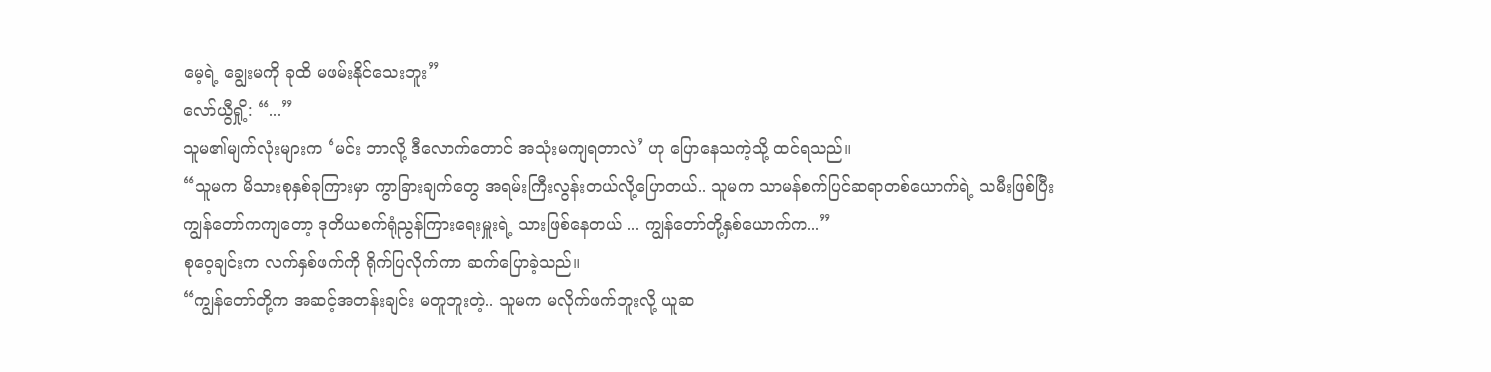မေ့ရဲ့ ချွေးမကို ခုထိ မဖမ်းနိုင်သေးဘူး”
လော်ယွီရှို့: “...”
သူမ၏မျက်လုံးများက ‘မင်း ဘာလို့ ဒီလောက်တောင် အသုံးမကျရတာလဲ’ ဟု ပြောနေသကဲ့သို့ ထင်ရသည်။
“သူမက မိသားစုနှစ်ခုကြားမှာ ကွာခြားချက်တွေ အရမ်းကြီးလွန်းတယ်လို့ပြောတယ်.. သူမက သာမန်စက်ပြင်ဆရာတစ်ယောက်ရဲ့ သမီးဖြစ်ပြီး ကျွန်တော်ကကျတော့ ဒုတိယစက်ရုံညွန်ကြားရေးမှူးရဲ့ သားဖြစ်နေတယ် ... ကျွန်တော်တို့နှစ်ယောက်က...”
စုဝေ့ချင်းက လက်နှစ်ဖက်ကို ရိုက်ပြလိုက်ကာ ဆက်ပြောခဲ့သည်။
“ကျွန်တော်တို့က အဆင့်အတန်းချင်း မတူဘူးတဲ့.. သူမက မလိုက်ဖက်ဘူးလို့ ယူဆ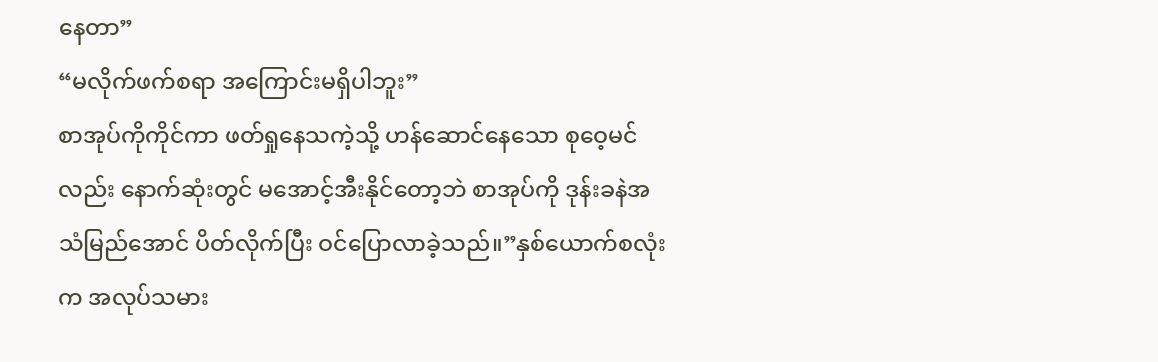နေတာ”
“မလိုက်ဖက်စရာ အကြောင်းမရှိပါဘူး”
စာအုပ်ကိုကိုင်ကာ ဖတ်ရှုနေသကဲ့သို့ ဟန်ဆောင်နေသော စုဝေ့မင်လည်း နောက်ဆုံးတွင် မအောင့်အီးနိုင်တော့ဘဲ စာအုပ်ကို ဒုန်းခနဲအသံမြည်အောင် ပိတ်လိုက်ပြီး ဝင်ပြောလာခဲ့သည်။”နှစ်ယောက်စလုံးက အလုပ်သမား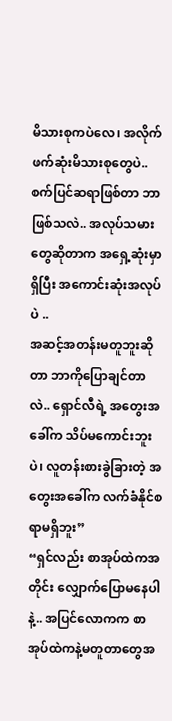မိသားစုကပဲလေ၊ အလိုက်ဖက်ဆုံးမိသားစုတွေပဲ.. စက်ပြင်ဆရာဖြစ်တာ ဘာဖြစ်သလဲ.. အလုပ်သမားတွေဆိုတာက အရှေ့ဆုံးမှာရှိပြီး အကောင်းဆုံးအလုပ်ပဲ ..
အဆင့်အတန်းမတူဘူးဆိုတာ ဘာကိုပြောချင်တာလဲ.. ရှောင်လီရဲ့ အတွေးအခေါ်က သိပ်မကောင်းဘူးပဲ၊ လူတန်းစားခွဲခြားတဲ့ အတွေးအခေါ်က လက်ခံနိုင်စရာမရှိဘူး”
“ရှင်လည်း စာအုပ်ထဲကအတိုင်း လျှောက်ပြောမနေပါနဲ့.. အပြင်လောကက စာအုပ်ထဲကနဲ့မတူတာတွေအ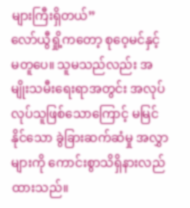များကြီးရှိတယ်”
လော်ယွီရှို့ကတော့ စုဝေ့မင်နှင့် မတူပေ။ သူမသည်လည်း အမျိုးသမီးရေးရာအတွင်း အလုပ်လုပ်သူဖြစ်သောကြောင့် မမြင်နိုင်သော ခွဲခြားဆက်ဆံမှု အလွှာများကို ကောင်းစွာသိရှိနားလည်ထားသည်။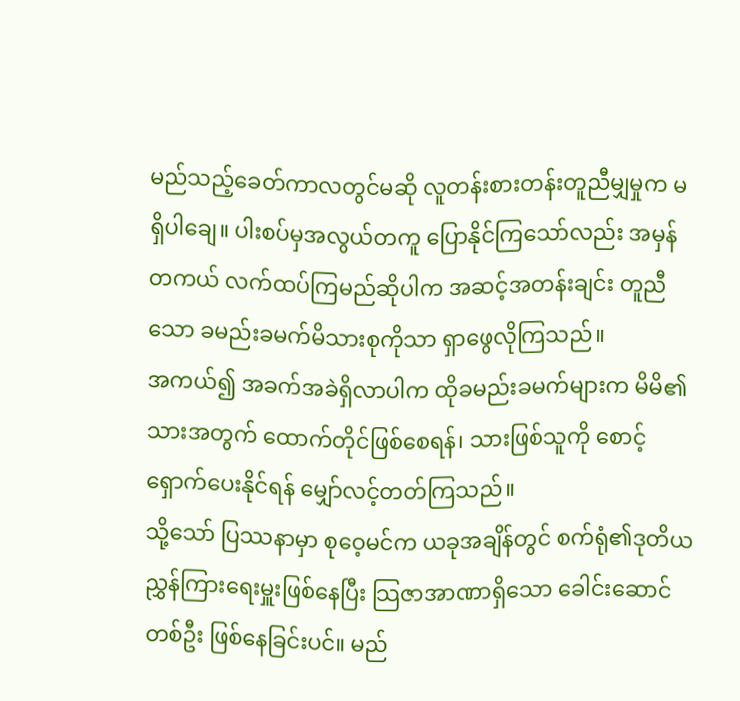မည်သည့်ခေတ်ကာလတွင်မဆို လူတန်းစားတန်းတူညီမျှမှုက မရှိပါချေ။ ပါးစပ်မှအလွယ်တကူ ပြောနိုင်ကြသော်လည်း အမှန်တကယ် လက်ထပ်ကြမည်ဆိုပါက အဆင့်အတန်းချင်း တူညီသော ခမည်းခမက်မိသားစုကိုသာ ရှာဖွေလိုကြသည်။
အကယ်၍ အခက်အခဲရှိလာပါက ထိုခမည်းခမက်များက မိမိ၏သားအတွက် ထောက်တိုင်ဖြစ်စေရန်၊ သားဖြစ်သူကို စောင့်ရှောက်ပေးနိုင်ရန် မျှော်လင့်တတ်ကြသည်။
သို့သော် ပြဿနာမှာ စုဝေ့မင်က ယခုအချိန်တွင် စက်ရုံ၏ဒုတိယညွှန်ကြားရေးမှူးဖြစ်နေပြီး သြဇာအာဏာရှိသော ခေါင်းဆောင်တစ်ဦး ဖြစ်နေခြင်းပင်။ မည်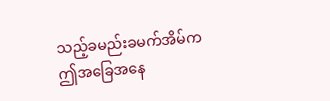သည့်ခမည်းခမက်အိမ်က ဤအခြေအနေ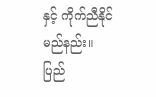နှင့် ကိုက်ညီနိုင်မည်နည်း။
ပြည်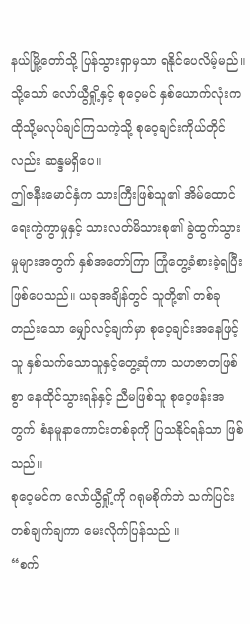နယ်မြို့တော်သို့ ပြန်သွားရှာမှသာ ရနိုင်ပေလိမ့်မည်။
သို့သော် လော်ယွီရှို့နှင့် စုဝေ့မင် နှစ်ယောက်လုံးက ထိုသို့မလုပ်ချင်ကြသကဲ့သို့ စုဝေ့ချင်းကိုယ်တိုင်လည်း ဆန္ဒမရှိပေ။
ဤဇနီးမောင်နှံက သားကြီးဖြစ်သူ၏ အိမ်ထောင်ရေးကွဲကွာမှုနှင့် သားလတ်မိသားစု၏ ခွဲထွက်သွားမှုများအတွက် နှစ်အတော်ကြာ ကြုံတွေ့ခံစားခဲ့ရပြီးဖြစ်ပေသည်။ ယခုအချိန်တွင် သူတို့၏ တစ်ခုတည်းသော မျှော်လင့်ချက်မှာ စုဝေ့ချင်းအနေဖြင့် သူ နှစ်သက်သောသူနှင့်တွေ့ဆုံကာ သဟဇာတဖြစ်စွာ နေထိုင်သွားရန်နှင့် ညီမဖြစ်သူ စုဝေ့ဖန်းအတွက် စံနမူနာကောင်းတစ်ခုကို ပြသနိုင်ရန်သာ ဖြစ်သည်။
စုဝေ့မင်က လော်ယွီရှို့ကို ဂရုမစိုက်ဘဲ သက်ပြင်းတစ်ချက်ချကာ မေးလိုက်ပြန်သည် ။
“စက်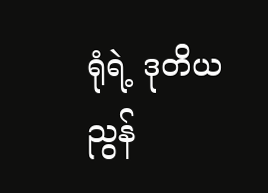ရုံရဲ့ ဒုတိယညွန်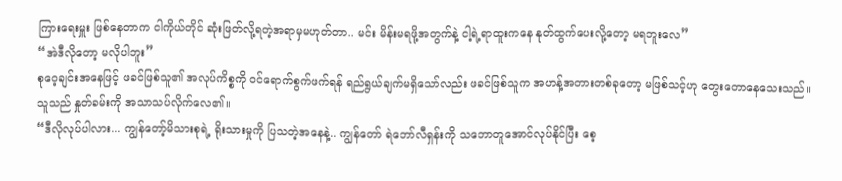ကြားရေးမှူး ဖြစ်နေတာက ငါကိုယ်တိုင် ဆုံးဖြတ်လို့ရတဲ့အရာမှမဟုတ်တာ.. မင်း မိန်းမရဖို့အတွက်နဲ့ ငါ့ရဲ့ရာထူးကနေ နုတ်ထွက်ပေးလို့တော့ မရဘူးလေ”
“အဲဒီလိုတော့ မလိုပါဘူး”
စုဝေ့ချင်းအနေဖြင့် ဖခင်ဖြစ်သူ၏ အလုပ်ကိစ္စကို ဝင်ရောက်စွက်ဖက်ရန် ရည်ရွယ်ချက်မရှိသော်လည်း ဖခင်ဖြစ်သူက အဟန့်အတားတစ်ခုတော့ မဖြစ်သင့်ဟု တွေးတောနေသေးသည်။
သူသည် နှုတ်ခမ်းကို အသာသပ်လိုက်လေ၏။
“ဒီလိုလုပ်ပါလား... ကျွန်တော့်မိသားစုရဲ့ ရိုးသားမှုကို ပြသတဲ့အနေနဲ့.. ကျွန်တော် ရဲဘော်လီရှန်းကို သဘောတူအောင်လုပ်နိုင်ပြီး စေ့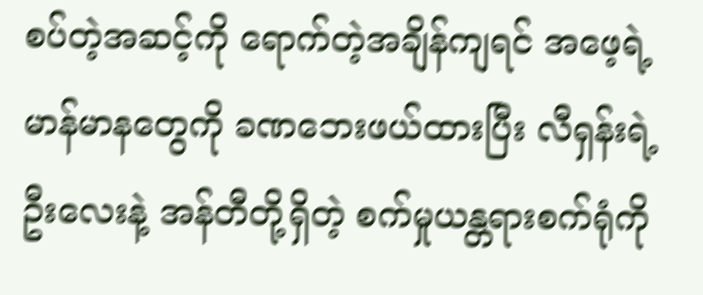စပ်တဲ့အဆင့်ကို ရောက်တဲ့အချိန်ကျရင် အဖေ့ရဲ့ မာန်မာနတွေကို ခဏဘေးဖယ်ထားပြီး လီရှန်းရဲ့ ဦးလေးနဲ့ အန်တီတို့ရှိတဲ့ စက်မှုယန္တရားစက်ရုံကို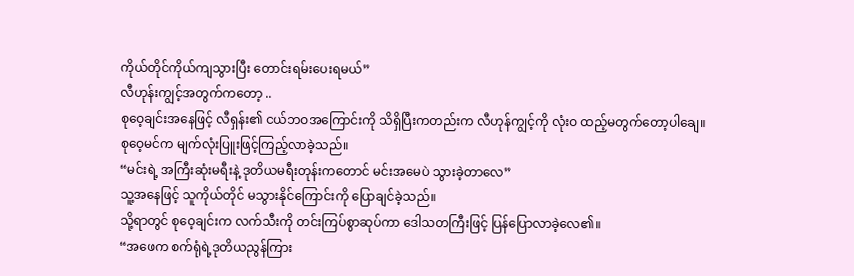ကိုယ်တိုင်ကိုယ်ကျသွားပြီး တောင်းရမ်းပေးရမယ်”
လီဟုန်းကျွင့်အတွက်ကတော့ ..
စုဝေ့ချင်းအနေဖြင့် လီရှန်း၏ ငယ်ဘဝအကြောင်းကို သိရှိပြီးကတည်းက လီဟုန်ကျွင့်ကို လုံးဝ ထည့်မတွက်တော့ပါချေ။
စုဝေ့မင်က မျက်လုံးပြူးဖြင့်ကြည့်လာခဲ့သည်။
“မင်းရဲ့ အကြီးဆုံးမရီးနဲ့ ဒုတိယမရီးတုန်းကတောင် မင်းအမေပဲ သွားခဲ့တာလေ”
သူ့အနေဖြင့် သူကိုယ်တိုင် မသွားနိုင်ကြောင်းကို ပြောချင်ခဲ့သည်။
သို့ရာတွင် စုဝေ့ချင်းက လက်သီးကို တင်းကြပ်စွာဆုပ်ကာ ဒေါသတကြီးဖြင့် ပြန်ပြောလာခဲ့လေ၏။
“အဖေက စက်ရုံရဲ့ဒုတိယညွန်ကြား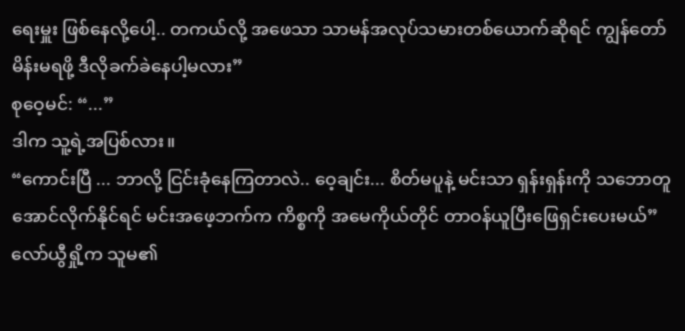ရေးမှူး ဖြစ်နေလို့ပေါ့.. တကယ်လို့ အဖေသာ သာမန်အလုပ်သမားတစ်ယောက်ဆိုရင် ကျွန်တော် မိန်းမရဖို့ ဒီလိုခက်ခဲနေပါ့မလား”
စုဝေ့မင်: “...”
ဒါက သူ့ရဲ့အပြစ်လား။
“ကောင်းပြီ ... ဘာလို့ ငြင်းခုံနေကြတာလဲ.. ဝေ့ချင်း... စိတ်မပူနဲ့ မင်းသာ ရှန်းရှန်းကို သဘောတူအောင်လိုက်နိုင်ရင် မင်းအဖေ့ဘက်က ကိစ္စကို အမေကိုယ်တိုင် တာဝန်ယူပြီးဖြေရှင်းပေးမယ်”
လော်ယွီရှို့က သူမ၏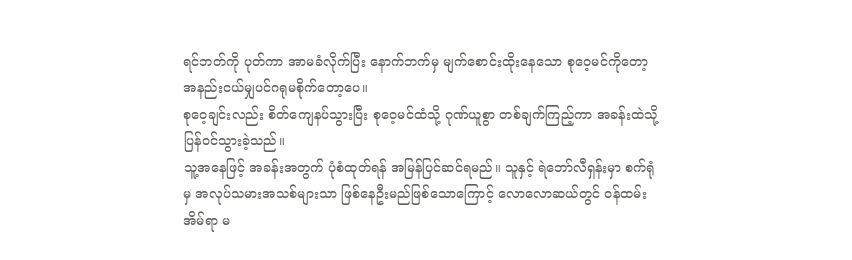ရင်ဘတ်ကို ပုတ်ကာ အာမခံလိုက်ပြီး နောက်ဘက်မှ မျက်စောင်းထိုးနေသော စုဝေ့မင်ကိုတော့ အနည်းငယ်မျှပင်ဂရုမစိုက်တော့ပေ။
စုဝေ့ချင်းလည်း စိတ်ကျေနပ်သွားပြီး စုဝေ့မင်ထံသို့ ဂုဏ်ယူစွာ တစ်ချက်ကြည့်ကာ အခန်းထဲသို့ပြန်ဝင်သွားခဲ့သည်။
သူ့အနေဖြင့် အခန်းအတွက် ပုံစံထုတ်ရန် အမြန်ပြင်ဆင်ရမည်။ သူနှင့် ရဲဘော်လီရှန်းမှာ စက်ရုံမှ အလုပ်သမားအသစ်များသာ ဖြစ်နေဦးမည်ဖြစ်သောကြောင့် လောလောဆယ်တွင် ဝန်ထမ်းအိမ်ရာ မ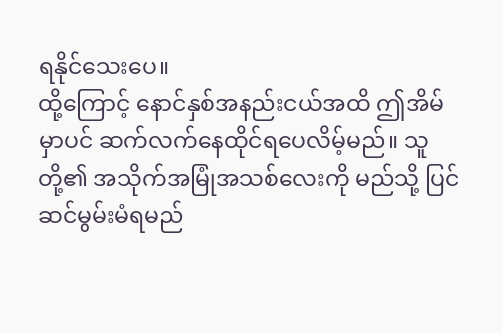ရနိုင်သေးပေ။
ထို့ကြောင့် နောင်နှစ်အနည်းငယ်အထိ ဤအိမ်မှာပင် ဆက်လက်နေထိုင်ရပေလိမ့်မည်။ သူတို့၏ အသိုက်အမြုံအသစ်လေးကို မည်သို့ ပြင်ဆင်မွမ်းမံရမည်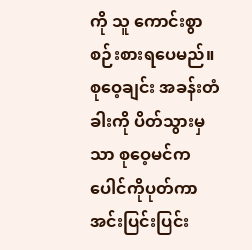ကို သူ ကောင်းစွာစဉ်းစားရပေမည်။
စုဝေ့ချင်း အခန်းတံခါးကို ပိတ်သွားမှသာ စုဝေ့မင်က ပေါင်ကိုပုတ်ကာ အင်းပြင်းပြင်း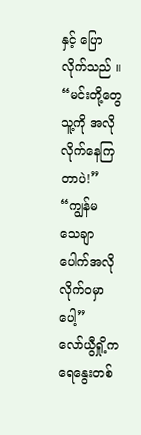နှင့် ပြောလိုက်သည် ။
“မင်းတို့တွေ သူ့ကို အလိုလိုက်နေကြတာပဲ!”
“ကျွန်မ သေချာပေါက်အလိုလိုက်ဝမှာပေါ့”
လော်ယွီရှို့က ရေနွေးတစ်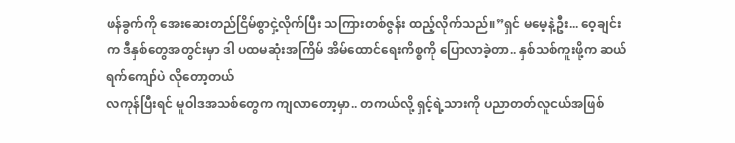ဖန်ခွက်ကို အေးဆေးတည်ငြိမ်စွာငှဲ့လိုက်ပြီး သကြားတစ်ဇွန်း ထည့်လိုက်သည်။”ရှင် မမေ့နဲ့ဦး... ဝေ့ချင်းက ဒီနှစ်တွေအတွင်းမှာ ဒါ ပထမဆုံးအကြိမ် အိမ်ထောင်ရေးကိစ္စကို ပြောလာခဲ့တာ.. နှစ်သစ်ကူးဖို့က ဆယ်ရက်ကျော်ပဲ လိုတော့တယ်
လကုန်ပြီးရင် မူဝါဒအသစ်တွေက ကျလာတော့မှာ.. တကယ်လို့ ရှင့်ရဲ့သားကို ပညာတတ်လူငယ်အဖြစ်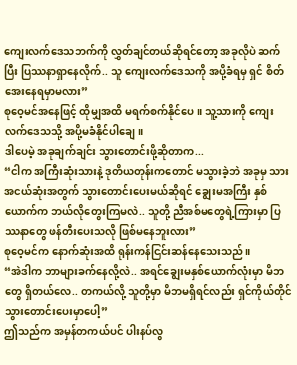ကျေးလက်ဒေသဘက်ကို လွှတ်ချင်တယ်ဆိုရင်တော့ အခုလိုပဲ ဆက်ပြီး ပြဿနာရှာနေလိုက်.. သူ ကျေးလက်ဒေသကို အပို့ခံရမှ ရှင် စိတ်အေးနေရမှာမလား”
စုဝေ့မင်အနေဖြင့် ထိုမျှအထိ မရက်စက်နိုင်ပေ။ သူ့သားကို ကျေးလက်ဒေသသို့ အပို့မခံနိုင်ပါချေ။
ဒါပေမဲ့ အခုချက်ချင်း သွားတောင်းဖို့ဆိုတာက...
“ငါက အကြီးဆုံးသားနဲ့ ဒုတိယတုန်းကတောင် မသွားခဲ့ဘဲ အခုမှ သားအငယ်ဆုံးအတွက် သွားတောင်းပေးမယ်ဆိုရင် ချွေးမအကြီး နှစ်ယောက်က ဘယ်လိုတွေးကြမလဲ.. သူတို့ ညီအစ်မတွေရဲ့ကြားမှာ ပြဿနာတွေ ဖန်တီးပေးသလို ဖြစ်မနေဘူးလား”
စုဝေ့မင်က နောက်ဆုံးအထိ ရုန်းကန်ငြင်းဆန်နေသေးသည်။
“အဲဒါက ဘာများခက်နေလို့လဲ.. အရင်ချွေးမနှစ်ယောက်လုံးမှာ မိဘတွေ ရှိတယ်လေ.. တကယ်လို့ သူတို့မှာ မိဘမရှိရင်လည်း ရှင်ကိုယ်တိုင် သွားတောင်းပေးမှာပေါ့”
ဤသည်က အမှန်တကယ်ပင် ပါးနပ်လွ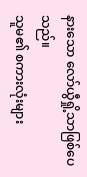နားသော လော်ယွီရှို့သာဖြစ်ပေသည်။
သူမ၏ စကားလုံးများ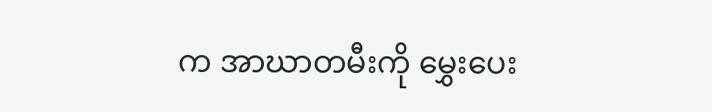က အာဃာတမီးကို မွှေးပေး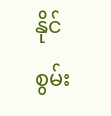နိုင်စွမ်း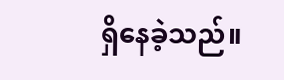ရှိနေခဲ့သည်။